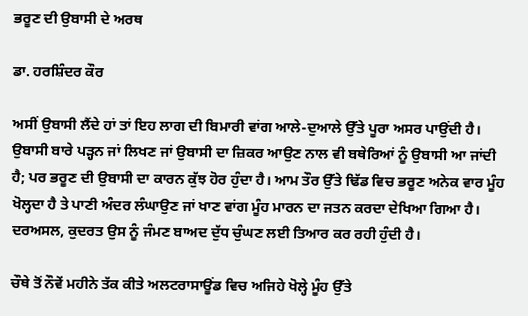ਭਰੂਣ ਦੀ ਉਬਾਸੀ ਦੇ ਅਰਥ

ਡਾ. ਹਰਸ਼ਿੰਦਰ ਕੌਰ

ਅਸੀਂ ਉਬਾਸੀ ਲੈਂਦੇ ਹਾਂ ਤਾਂ ਇਹ ਲਾਗ ਦੀ ਬਿਮਾਰੀ ਵਾਂਗ ਆਲੇ-ਦੁਆਲੇ ਉੱਤੇ ਪੂਰਾ ਅਸਰ ਪਾਉਂਦੀ ਹੈ। ਉਬਾਸੀ ਬਾਰੇ ਪੜ੍ਹਨ ਜਾਂ ਲਿਖਣ ਜਾਂ ਉਬਾਸੀ ਦਾ ਜ਼ਿਕਰ ਆਉਣ ਨਾਲ ਵੀ ਬਥੇਰਿਆਂ ਨੂੰ ਉਬਾਸੀ ਆ ਜਾਂਦੀ ਹੈ; ਪਰ ਭਰੂਣ ਦੀ ਉਬਾਸੀ ਦਾ ਕਾਰਨ ਕੁੱਝ ਹੋਰ ਹੁੰਦਾ ਹੈ। ਆਮ ਤੌਰ ਉੱਤੇ ਢਿੱਡ ਵਿਚ ਭਰੂਣ ਅਨੇਕ ਵਾਰ ਮੂੰਹ ਖੋਲ੍ਹਦਾ ਹੈ ਤੇ ਪਾਣੀ ਅੰਦਰ ਲੰਘਾਉਣ ਜਾਂ ਖਾਣ ਵਾਂਗ ਮੂੰਹ ਮਾਰਨ ਦਾ ਜਤਨ ਕਰਦਾ ਦੇਖਿਆ ਗਿਆ ਹੈ। ਦਰਅਸਲ, ਕੁਦਰਤ ਉਸ ਨੂੰ ਜੰਮਣ ਬਾਅਦ ਦੁੱਧ ਚੁੰਘਣ ਲਈ ਤਿਆਰ ਕਰ ਰਹੀ ਹੁੰਦੀ ਹੈ।

ਚੌਥੇ ਤੋਂ ਨੌਵੇਂ ਮਹੀਨੇ ਤੱਕ ਕੀਤੇ ਅਲਟਰਾਸਾਊਂਡ ਵਿਚ ਅਜਿਹੇ ਖੋਲ੍ਹੇ ਮੂੰਹ ਉੱਤੇ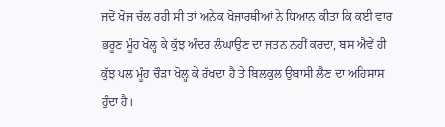ਜਦੋਂ ਖੋਜ ਚੱਲ ਰਹੀ ਸੀ ਤਾਂ ਅਨੇਕ ਖੋਜਾਰਥੀਆਂ ਨੇ ਧਿਆਨ ਕੀਤਾ ਕਿ ਕਈ ਵਾਰ ਭਰੂਣ ਮੂੰਹ ਖੋਲ੍ਹ ਕੇ ਕੁੱਝ ਅੰਦਰ ਲੰਘਾਉਣ ਦਾ ਜਤਨ ਨਹੀਂ ਕਰਦਾ, ਬਸ ਐਵੇਂ ਹੀ ਕੁੱਝ ਪਲ ਮੂੰਹ ਚੌੜਾ ਖੋਲ੍ਹ ਕੇ ਰੱਖਦਾ ਹੈ ਤੇ ਬਿਲਕੁਲ ਉਬਾਸੀ ਲੈਣ ਦਾ ਅਹਿਸਾਸ ਹੁੰਦਾ ਹੈ।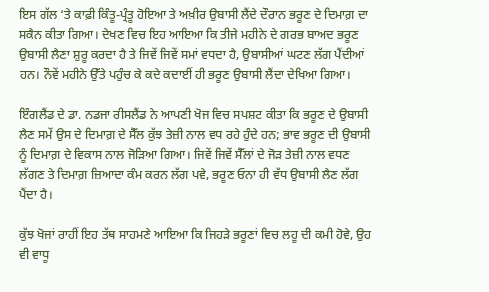ਇਸ ਗੱਲ ‘ਤੇ ਕਾਫ਼ੀ ਕਿੰਤੂ-ਪ੍ਰੰਤੂ ਹੋਇਆ ਤੇ ਅਖ਼ੀਰ ਉਬਾਸੀ ਲੈਂਦੇ ਦੌਰਾਨ ਭਰੂਣ ਦੇ ਦਿਮਾਗ਼ ਦਾ ਸਕੈਨ ਕੀਤਾ ਗਿਆ। ਦੇਖਣ ਵਿਚ ਇਹ ਆਇਆ ਕਿ ਤੀਜੇ ਮਹੀਨੇ ਦੇ ਗਰਭ ਬਾਅਦ ਭਰੂਣ ਉਬਾਸੀ ਲੈਣਾ ਸ਼ੁਰੂ ਕਰਦਾ ਹੈ ਤੇ ਜਿਵੇਂ ਜਿਵੇਂ ਸਮਾਂ ਵਧਦਾ ਹੈ, ਉਬਾਸੀਆਂ ਘਟਣ ਲੱਗ ਪੈਂਦੀਆਂ ਹਨ। ਨੌਵੇਂ ਮਹੀਨੇ ਉੱਤੇ ਪਹੁੰਚ ਕੇ ਕਦੇ ਕਦਾਈਂ ਹੀ ਭਰੂਣ ਉਬਾਸੀ ਲੈਂਦਾ ਦੇਖਿਆ ਗਿਆ।

ਇੰਗਲੈਂਡ ਦੇ ਡਾ. ਨਡਜਾ ਰੀਸਲੈਂਡ ਨੇ ਆਪਣੀ ਖੋਜ ਵਿਚ ਸਪਸ਼ਟ ਕੀਤਾ ਕਿ ਭਰੂਣ ਦੇ ਉਬਾਸੀ ਲੈਣ ਸਮੇਂ ਉਸ ਦੇ ਦਿਮਾਗ਼ ਦੇ ਸੈੱਲ ਕੁੱਝ ਤੇਜ਼ੀ ਨਾਲ ਵਧ ਰਹੇ ਹੁੰਦੇ ਹਨ; ਭਾਵ ਭਰੂਣ ਦੀ ਉਬਾਸੀ ਨੂੰ ਦਿਮਾਗ਼ ਦੇ ਵਿਕਾਸ ਨਾਲ ਜੋੜਿਆ ਗਿਆ। ਜਿਵੇਂ ਜਿਵੇਂ ਸੈੱਲਾਂ ਦੇ ਜੋੜ ਤੇਜ਼ੀ ਨਾਲ ਵਧਣ ਲੱਗਣ ਤੇ ਦਿਮਾਗ਼ ਜ਼ਿਆਦਾ ਕੰਮ ਕਰਨ ਲੱਗ ਪਵੇ, ਭਰੂਣ ਓਨਾ ਹੀ ਵੱਧ ਉਬਾਸੀ ਲੈਣ ਲੱਗ ਪੈਂਦਾ ਹੈ।

ਕੁੱਝ ਖੋਜਾਂ ਰਾਹੀਂ ਇਹ ਤੱਥ ਸਾਹਮਣੇ ਆਇਆ ਕਿ ਜਿਹੜੇ ਭਰੂਣਾਂ ਵਿਚ ਲਹੂ ਦੀ ਕਮੀ ਹੋਵੇ, ਉਹ ਵੀ ਵਾਧੂ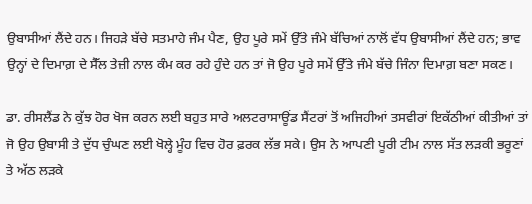ਉਬਾਸੀਆਂ ਲੈਂਦੇ ਹਨ। ਜਿਹੜੇ ਬੱਚੇ ਸਤਮਾਹੇ ਜੰਮ ਪੈਣ, ਉਹ ਪੂਰੇ ਸਮੇਂ ਉੱਤੇ ਜੰਮੇ ਬੱਚਿਆਂ ਨਾਲੋਂ ਵੱਧ ਉਬਾਸੀਆਂ ਲੈਂਦੇ ਹਨ; ਭਾਵ ਉਨ੍ਹਾਂ ਦੇ ਦਿਮਾਗ਼ ਦੇ ਸੈੱਲ ਤੇਜ਼ੀ ਨਾਲ ਕੰਮ ਕਰ ਰਹੇ ਹੁੰਦੇ ਹਨ ਤਾਂ ਜੋ ਉਹ ਪੂਰੇ ਸਮੇਂ ਉੱਤੇ ਜੰਮੇ ਬੱਚੇ ਜਿੰਨਾ ਦਿਮਾਗ਼ ਬਣਾ ਸਕਣ।

ਡਾ. ਰੀਸਲੈਂਡ ਨੇ ਕੁੱਝ ਹੋਰ ਖੋਜ ਕਰਨ ਲਈ ਬਹੁਤ ਸਾਰੇ ਅਲਟਰਾਸਾਊਂਡ ਸੈਂਟਰਾਂ ਤੋਂ ਅਜਿਹੀਆਂ ਤਸਵੀਰਾਂ ਇਕੱਠੀਆਂ ਕੀਤੀਆਂ ਤਾਂ ਜੋ ਉਹ ਉਬਾਸੀ ਤੇ ਦੁੱਧ ਚੁੰਘਣ ਲਈ ਖੋਲ੍ਹੇ ਮੂੰਹ ਵਿਚ ਹੋਰ ਫ਼ਰਕ ਲੱਭ ਸਕੇ। ਉਸ ਨੇ ਆਪਣੀ ਪੂਰੀ ਟੀਮ ਨਾਲ ਸੱਤ ਲੜਕੀ ਭਰੂਣਾਂ ਤੇ ਅੱਠ ਲੜਕੇ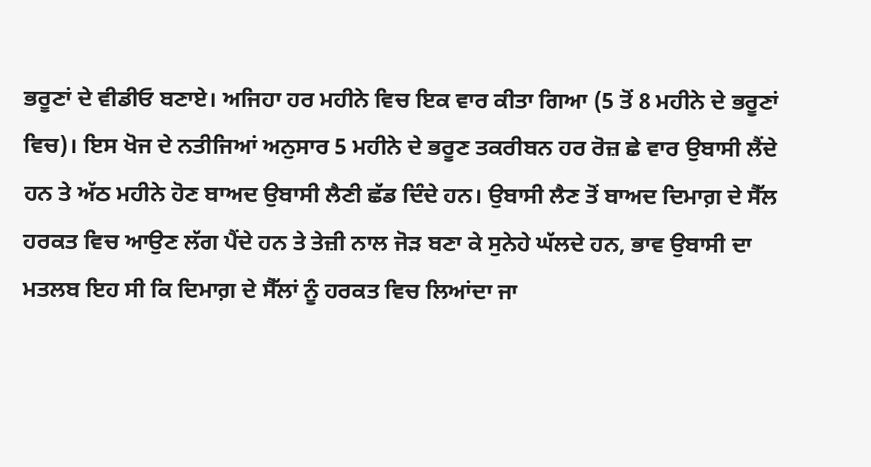ਭਰੂਣਾਂ ਦੇ ਵੀਡੀਓ ਬਣਾਏ। ਅਜਿਹਾ ਹਰ ਮਹੀਨੇ ਵਿਚ ਇਕ ਵਾਰ ਕੀਤਾ ਗਿਆ (5 ਤੋਂ 8 ਮਹੀਨੇ ਦੇ ਭਰੂਣਾਂ ਵਿਚ)। ਇਸ ਖੋਜ ਦੇ ਨਤੀਜਿਆਂ ਅਨੁਸਾਰ 5 ਮਹੀਨੇ ਦੇ ਭਰੂਣ ਤਕਰੀਬਨ ਹਰ ਰੋਜ਼ ਛੇ ਵਾਰ ਉਬਾਸੀ ਲੈਂਦੇ ਹਨ ਤੇ ਅੱਠ ਮਹੀਨੇ ਹੋਣ ਬਾਅਦ ਉਬਾਸੀ ਲੈਣੀ ਛੱਡ ਦਿੰਦੇ ਹਨ। ਉਬਾਸੀ ਲੈਣ ਤੋਂ ਬਾਅਦ ਦਿਮਾਗ਼ ਦੇ ਸੈੱਲ ਹਰਕਤ ਵਿਚ ਆਉਣ ਲੱਗ ਪੈਂਦੇ ਹਨ ਤੇ ਤੇਜ਼ੀ ਨਾਲ ਜੋੜ ਬਣਾ ਕੇ ਸੁਨੇਹੇ ਘੱਲਦੇ ਹਨ, ਭਾਵ ਉਬਾਸੀ ਦਾ ਮਤਲਬ ਇਹ ਸੀ ਕਿ ਦਿਮਾਗ਼ ਦੇ ਸੈੱਲਾਂ ਨੂੰ ਹਰਕਤ ਵਿਚ ਲਿਆਂਦਾ ਜਾ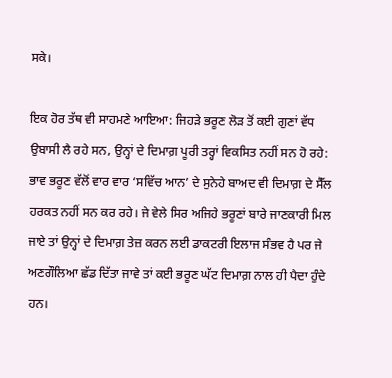ਸਕੇ।

ਇਕ ਹੋਰ ਤੱਥ ਵੀ ਸਾਹਮਣੇ ਆਇਆ: ਜਿਹੜੇ ਭਰੂਣ ਲੋੜ ਤੋਂ ਕਈ ਗੁਣਾਂ ਵੱਧ ਉਬਾਸੀ ਲੈ ਰਹੇ ਸਨ, ਉਨ੍ਹਾਂ ਦੇ ਦਿਮਾਗ਼ ਪੂਰੀ ਤਰ੍ਹਾਂ ਵਿਕਸਿਤ ਨਹੀਂ ਸਨ ਹੋ ਰਹੇ: ਭਾਵ ਭਰੂਣ ਵੱਲੋਂ ਵਾਰ ਵਾਰ ‘ਸਵਿੱਚ ਆਨ’ ਦੇ ਸੁਨੇਹੇ ਬਾਅਦ ਵੀ ਦਿਮਾਗ਼ ਦੇ ਸੈੱਲ ਹਰਕਤ ਨਹੀਂ ਸਨ ਕਰ ਰਹੇ। ਜੇ ਵੇਲੇ ਸਿਰ ਅਜਿਹੇ ਭਰੂਣਾਂ ਬਾਰੇ ਜਾਣਕਾਰੀ ਮਿਲ ਜਾਏ ਤਾਂ ਉਨ੍ਹਾਂ ਦੇ ਦਿਮਾਗ਼ ਤੇਜ਼ ਕਰਨ ਲਈ ਡਾਕਟਰੀ ਇਲਾਜ ਸੰਭਵ ਹੈ ਪਰ ਜੇ ਅਣਗੌਲਿਆ ਛੱਡ ਦਿੱਤਾ ਜਾਵੇ ਤਾਂ ਕਈ ਭਰੂਣ ਘੱਟ ਦਿਮਾਗ਼ ਨਾਲ ਹੀ ਪੈਦਾ ਹੁੰਦੇ ਹਨ।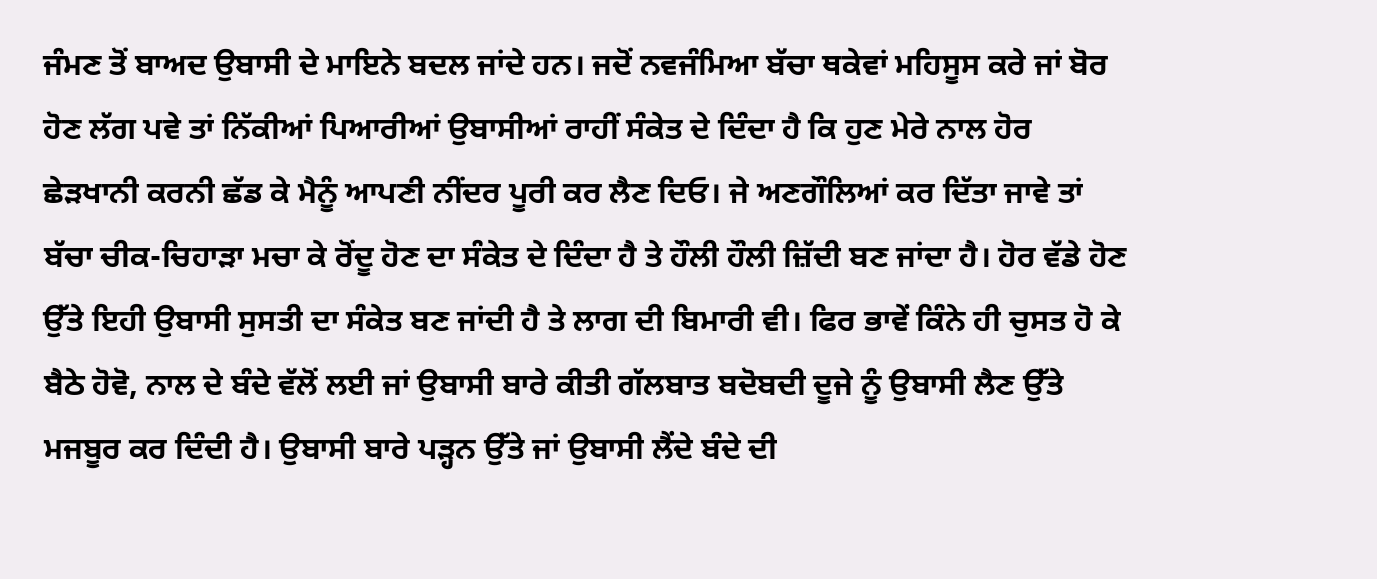ਜੰਮਣ ਤੋਂ ਬਾਅਦ ਉਬਾਸੀ ਦੇ ਮਾਇਨੇ ਬਦਲ ਜਾਂਦੇ ਹਨ। ਜਦੋਂ ਨਵਜੰਮਿਆ ਬੱਚਾ ਥਕੇਵਾਂ ਮਹਿਸੂਸ ਕਰੇ ਜਾਂ ਬੋਰ ਹੋਣ ਲੱਗ ਪਵੇ ਤਾਂ ਨਿੱਕੀਆਂ ਪਿਆਰੀਆਂ ਉਬਾਸੀਆਂ ਰਾਹੀਂ ਸੰਕੇਤ ਦੇ ਦਿੰਦਾ ਹੈ ਕਿ ਹੁਣ ਮੇਰੇ ਨਾਲ ਹੋਰ ਛੇੜਖਾਨੀ ਕਰਨੀ ਛੱਡ ਕੇ ਮੈਨੂੰ ਆਪਣੀ ਨੀਂਦਰ ਪੂਰੀ ਕਰ ਲੈਣ ਦਿਓ। ਜੇ ਅਣਗੌਲਿਆਂ ਕਰ ਦਿੱਤਾ ਜਾਵੇ ਤਾਂ ਬੱਚਾ ਚੀਕ-ਚਿਹਾੜਾ ਮਚਾ ਕੇ ਰੋਂਦੂ ਹੋਣ ਦਾ ਸੰਕੇਤ ਦੇ ਦਿੰਦਾ ਹੈ ਤੇ ਹੌਲੀ ਹੌਲੀ ਜ਼ਿੱਦੀ ਬਣ ਜਾਂਦਾ ਹੈ। ਹੋਰ ਵੱਡੇ ਹੋਣ ਉੱਤੇ ਇਹੀ ਉਬਾਸੀ ਸੁਸਤੀ ਦਾ ਸੰਕੇਤ ਬਣ ਜਾਂਦੀ ਹੈ ਤੇ ਲਾਗ ਦੀ ਬਿਮਾਰੀ ਵੀ। ਫਿਰ ਭਾਵੇਂ ਕਿੰਨੇ ਹੀ ਚੁਸਤ ਹੋ ਕੇ ਬੈਠੇ ਹੋਵੋ, ਨਾਲ ਦੇ ਬੰਦੇ ਵੱਲੋਂ ਲਈ ਜਾਂ ਉਬਾਸੀ ਬਾਰੇ ਕੀਤੀ ਗੱਲਬਾਤ ਬਦੋਬਦੀ ਦੂਜੇ ਨੂੰ ਉਬਾਸੀ ਲੈਣ ਉੱਤੇ ਮਜਬੂਰ ਕਰ ਦਿੰਦੀ ਹੈ। ਉਬਾਸੀ ਬਾਰੇ ਪੜ੍ਹਨ ਉੱਤੇ ਜਾਂ ਉਬਾਸੀ ਲੈਂਦੇ ਬੰਦੇ ਦੀ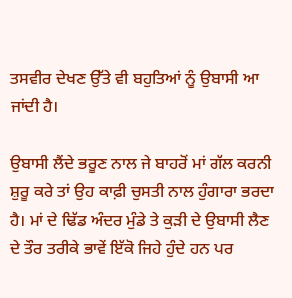ਤਸਵੀਰ ਦੇਖਣ ਉੱਤੇ ਵੀ ਬਹੁਤਿਆਂ ਨੂੰ ਉਬਾਸੀ ਆ ਜਾਂਦੀ ਹੈ।

ਉਬਾਸੀ ਲੈਂਦੇ ਭਰੂਣ ਨਾਲ ਜੇ ਬਾਹਰੋਂ ਮਾਂ ਗੱਲ ਕਰਨੀ ਸ਼ੁਰੂ ਕਰੇ ਤਾਂ ਉਹ ਕਾਫ਼ੀ ਚੁਸਤੀ ਨਾਲ ਹੁੰਗਾਰਾ ਭਰਦਾ ਹੈ। ਮਾਂ ਦੇ ਢਿੱਡ ਅੰਦਰ ਮੁੰਡੇ ਤੇ ਕੁੜੀ ਦੇ ਉਬਾਸੀ ਲੈਣ ਦੇ ਤੌਰ ਤਰੀਕੇ ਭਾਵੇਂ ਇੱਕੋ ਜਿਹੇ ਹੁੰਦੇ ਹਨ ਪਰ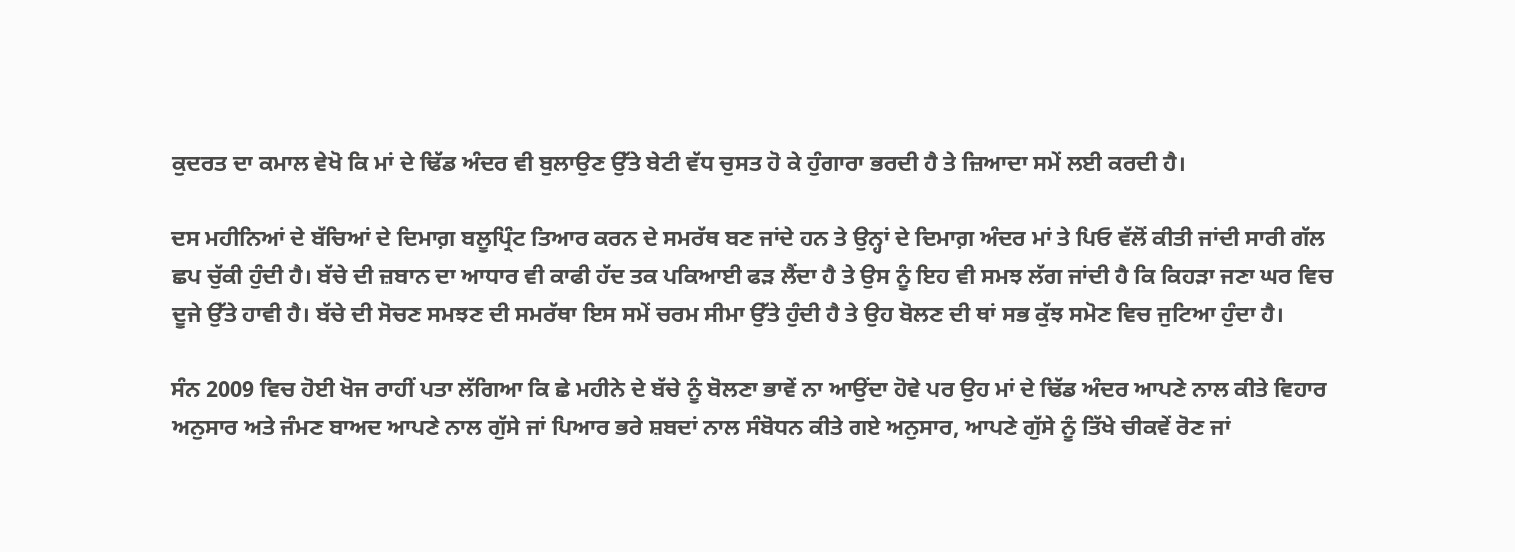ਕੁਦਰਤ ਦਾ ਕਮਾਲ ਵੇਖੋ ਕਿ ਮਾਂ ਦੇ ਢਿੱਡ ਅੰਦਰ ਵੀ ਬੁਲਾਉਣ ਉੱਤੇ ਬੇਟੀ ਵੱਧ ਚੁਸਤ ਹੋ ਕੇ ਹੁੰਗਾਰਾ ਭਰਦੀ ਹੈ ਤੇ ਜ਼ਿਆਦਾ ਸਮੇਂ ਲਈ ਕਰਦੀ ਹੈ।

ਦਸ ਮਹੀਨਿਆਂ ਦੇ ਬੱਚਿਆਂ ਦੇ ਦਿਮਾਗ਼ ਬਲੂਪ੍ਰਿੰਟ ਤਿਆਰ ਕਰਨ ਦੇ ਸਮਰੱਥ ਬਣ ਜਾਂਦੇ ਹਨ ਤੇ ਉਨ੍ਹਾਂ ਦੇ ਦਿਮਾਗ਼ ਅੰਦਰ ਮਾਂ ਤੇ ਪਿਓ ਵੱਲੋਂ ਕੀਤੀ ਜਾਂਦੀ ਸਾਰੀ ਗੱਲ ਛਪ ਚੁੱਕੀ ਹੁੰਦੀ ਹੈ। ਬੱਚੇ ਦੀ ਜ਼ਬਾਨ ਦਾ ਆਧਾਰ ਵੀ ਕਾਫੀ ਹੱਦ ਤਕ ਪਕਿਆਈ ਫੜ ਲੈਂਦਾ ਹੈ ਤੇ ਉਸ ਨੂੰ ਇਹ ਵੀ ਸਮਝ ਲੱਗ ਜਾਂਦੀ ਹੈ ਕਿ ਕਿਹੜਾ ਜਣਾ ਘਰ ਵਿਚ ਦੂਜੇ ਉੱਤੇ ਹਾਵੀ ਹੈ। ਬੱਚੇ ਦੀ ਸੋਚਣ ਸਮਝਣ ਦੀ ਸਮਰੱਥਾ ਇਸ ਸਮੇਂ ਚਰਮ ਸੀਮਾ ਉੱਤੇ ਹੁੰਦੀ ਹੈ ਤੇ ਉਹ ਬੋਲਣ ਦੀ ਥਾਂ ਸਭ ਕੁੱਝ ਸਮੋਣ ਵਿਚ ਜੁਟਿਆ ਹੁੰਦਾ ਹੈ।

ਸੰਨ 2009 ਵਿਚ ਹੋਈ ਖੋਜ ਰਾਹੀਂ ਪਤਾ ਲੱਗਿਆ ਕਿ ਛੇ ਮਹੀਨੇ ਦੇ ਬੱਚੇ ਨੂੰ ਬੋਲਣਾ ਭਾਵੇਂ ਨਾ ਆਉਂਦਾ ਹੋਵੇ ਪਰ ਉਹ ਮਾਂ ਦੇ ਢਿੱਡ ਅੰਦਰ ਆਪਣੇ ਨਾਲ ਕੀਤੇ ਵਿਹਾਰ ਅਨੁਸਾਰ ਅਤੇ ਜੰਮਣ ਬਾਅਦ ਆਪਣੇ ਨਾਲ ਗੁੱਸੇ ਜਾਂ ਪਿਆਰ ਭਰੇ ਸ਼ਬਦਾਂ ਨਾਲ ਸੰਬੋਧਨ ਕੀਤੇ ਗਏ ਅਨੁਸਾਰ, ਆਪਣੇ ਗੁੱਸੇ ਨੂੰ ਤਿੱਖੇ ਚੀਕਵੇਂ ਰੋਣ ਜਾਂ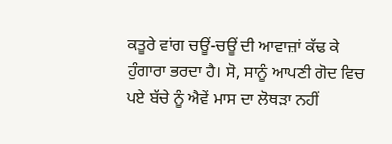ਕਤੂਰੇ ਵਾਂਗ ਚਊਂ-ਚਊਂ ਦੀ ਆਵਾਜ਼ਾਂ ਕੱਢ ਕੇ ਹੁੰਗਾਰਾ ਭਰਦਾ ਹੈ। ਸੋ, ਸਾਨੂੰ ਆਪਣੀ ਗੋਦ ਵਿਚ ਪਏ ਬੱਚੇ ਨੂੰ ਐਵੇਂ ਮਾਸ ਦਾ ਲੋਥੜਾ ਨਹੀਂ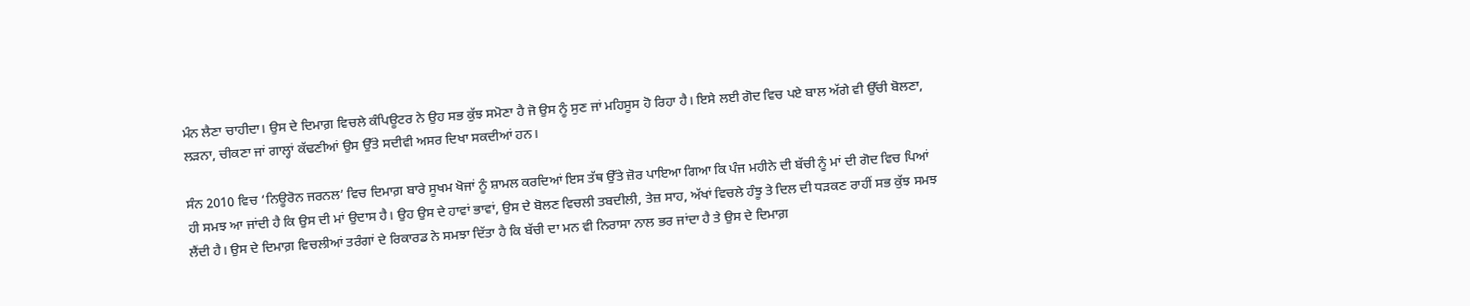ਮੰਨ ਲੈਣਾ ਚਾਹੀਦਾ। ਉਸ ਦੇ ਦਿਮਾਗ਼ ਵਿਚਲੇ ਕੰਪਿਊਟਰ ਨੇ ਉਹ ਸਭ ਕੁੱਝ ਸਮੋਣਾ ਹੈ ਜੋ ਉਸ ਨੂੰ ਸੁਣ ਜਾਂ ਮਹਿਸੂਸ ਹੋ ਰਿਹਾ ਹੈ। ਇਸੇ ਲਈ ਗੋਦ ਵਿਚ ਪਏ ਬਾਲ ਅੱਗੇ ਵੀ ਉੱਚੀ ਬੋਲਣਾ, ਲੜਨਾ, ਚੀਕਣਾ ਜਾਂ ਗਾਲ੍ਹਾਂ ਕੱਢਣੀਆਂ ਉਸ ਉੱਤੇ ਸਦੀਵੀ ਅਸਰ ਦਿਖਾ ਸਕਦੀਆਂ ਹਨ।

ਸੰਨ 2010 ਵਿਚ ‘ਨਿਊਰੋਨ ਜਰਨਲ’ ਵਿਚ ਦਿਮਾਗ਼ ਬਾਰੇ ਸੂਖਮ ਖੋਜਾਂ ਨੂੰ ਸ਼ਾਮਲ ਕਰਦਿਆਂ ਇਸ ਤੱਥ ਉੱਤੇ ਜ਼ੋਰ ਪਾਇਆ ਗਿਆ ਕਿ ਪੰਜ ਮਹੀਨੇ ਦੀ ਬੱਚੀ ਨੂੰ ਮਾਂ ਦੀ ਗੋਦ ਵਿਚ ਪਿਆਂ ਹੀ ਸਮਝ ਆ ਜਾਂਦੀ ਹੈ ਕਿ ਉਸ ਦੀ ਮਾਂ ਉਦਾਸ ਹੈ। ਉਹ ਉਸ ਦੇ ਹਾਵਾਂ ਭਾਵਾਂ, ਉਸ ਦੇ ਬੋਲਣ ਵਿਚਲੀ ਤਬਦੀਲੀ, ਤੇਜ਼ ਸਾਹ, ਅੱਖਾਂ ਵਿਚਲੇ ਹੰਝੂ ਤੇ ਦਿਲ ਦੀ ਧੜਕਣ ਰਾਹੀਂ ਸਭ ਕੁੱਝ ਸਮਝ ਲੈਂਦੀ ਹੈ। ਉਸ ਦੇ ਦਿਮਾਗ਼ ਵਿਚਲੀਆਂ ਤਰੰਗਾਂ ਦੇ ਰਿਕਾਰਡ ਨੇ ਸਮਝਾ ਦਿੱਤਾ ਹੈ ਕਿ ਬੱਚੀ ਦਾ ਮਨ ਵੀ ਨਿਰਾਸਾ ਨਾਲ ਭਰ ਜਾਂਦਾ ਹੈ ਤੇ ਉਸ ਦੇ ਦਿਮਾਗ਼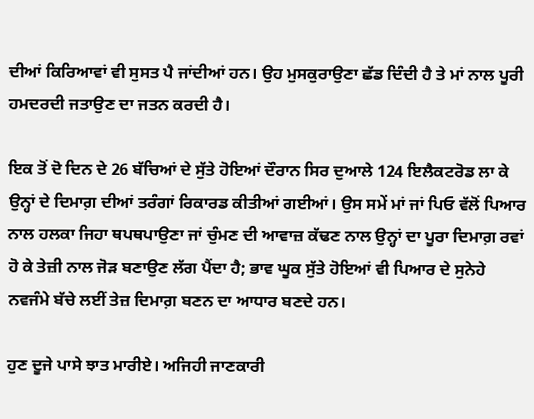ਦੀਆਂ ਕਿਰਿਆਵਾਂ ਵੀ ਸੁਸਤ ਪੈ ਜਾਂਦੀਆਂ ਹਨ। ਉਹ ਮੁਸਕੁਰਾਉਣਾ ਛੱਡ ਦਿੰਦੀ ਹੈ ਤੇ ਮਾਂ ਨਾਲ ਪੂਰੀ ਹਮਦਰਦੀ ਜਤਾਉਣ ਦਾ ਜਤਨ ਕਰਦੀ ਹੈ।

ਇਕ ਤੋਂ ਦੋ ਦਿਨ ਦੇ 26 ਬੱਚਿਆਂ ਦੇ ਸੁੱਤੇ ਹੋਇਆਂ ਦੌਰਾਨ ਸਿਰ ਦੁਆਲੇ 124 ਇਲੈਕਟਰੋਡ ਲਾ ਕੇ ਉਨ੍ਹਾਂ ਦੇ ਦਿਮਾਗ਼ ਦੀਆਂ ਤਰੰਗਾਂ ਰਿਕਾਰਡ ਕੀਤੀਆਂ ਗਈਆਂ। ਉਸ ਸਮੇਂ ਮਾਂ ਜਾਂ ਪਿਓ ਵੱਲੋਂ ਪਿਆਰ ਨਾਲ ਹਲਕਾ ਜਿਹਾ ਥਪਥਪਾਉਣਾ ਜਾਂ ਚੁੰਮਣ ਦੀ ਆਵਾਜ਼ ਕੱਢਣ ਨਾਲ ਉਨ੍ਹਾਂ ਦਾ ਪੂਰਾ ਦਿਮਾਗ਼ ਰਵਾਂ ਹੋ ਕੇ ਤੇਜ਼ੀ ਨਾਲ ਜੋੜ ਬਣਾਉਣ ਲੱਗ ਪੈਂਦਾ ਹੈ; ਭਾਵ ਘੂਕ ਸੁੱਤੇ ਹੋਇਆਂ ਵੀ ਪਿਆਰ ਦੇ ਸੁਨੇਹੇ ਨਵਜੰਮੇ ਬੱਚੇ ਲਈਂ ਤੇਜ਼ ਦਿਮਾਗ਼ ਬਣਨ ਦਾ ਆਧਾਰ ਬਣਦੇ ਹਨ।

ਹੁਣ ਦੂਜੇ ਪਾਸੇ ਝਾਤ ਮਾਰੀਏ। ਅਜਿਹੀ ਜਾਣਕਾਰੀ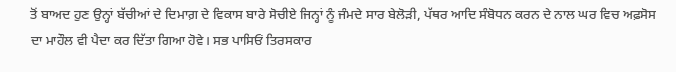ਤੋਂ ਬਾਅਦ ਹੁਣ ਉਨ੍ਹਾਂ ਬੱਚੀਆਂ ਦੇ ਦਿਮਾਗ਼ ਦੇ ਵਿਕਾਸ ਬਾਰੇ ਸੋਚੀਏ ਜਿਨ੍ਹਾਂ ਨੂੰ ਜੰਮਦੇ ਸਾਰ ਬੇਲੋੜੀ, ਪੱਥਰ ਆਦਿ ਸੰਬੋਧਨ ਕਰਨ ਦੇ ਨਾਲ ਘਰ ਵਿਚ ਅਫ਼ਸੋਸ ਦਾ ਮਾਹੌਲ ਵੀ ਪੈਦਾ ਕਰ ਦਿੱਤਾ ਗਿਆ ਹੋਵੇ। ਸਭ ਪਾਸਿਓਂ ਤਿਰਸਕਾਰ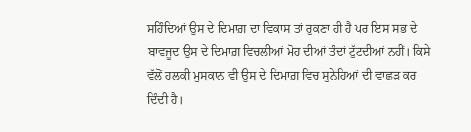ਸਹਿੰਦਿਆਂ ਉਸ ਦੇ ਦਿਮਾਗ਼ ਦਾ ਵਿਕਾਸ ਤਾਂ ਰੁਕਣਾ ਹੀ ਹੈ ਪਰ ਇਸ ਸਭ ਦੇ ਬਾਵਜੂਦ ਉਸ ਦੇ ਦਿਮਾਗ਼ ਵਿਚਲੀਆਂ ਮੋਹ ਦੀਆਂ ਤੰਦਾਂ ਟੁੱਟਦੀਆਂ ਨਹੀਂ। ਕਿਸੇ ਵੱਲੋਂ ਹਲਕੀ ਮੁਸਕਾਨ ਵੀ ਉਸ ਦੇ ਦਿਮਾਗ਼ ਵਿਚ ਸੁਨੇਹਿਆਂ ਦੀ ਵਾਛੜ ਕਰ ਦਿੰਦੀ ਹੈ।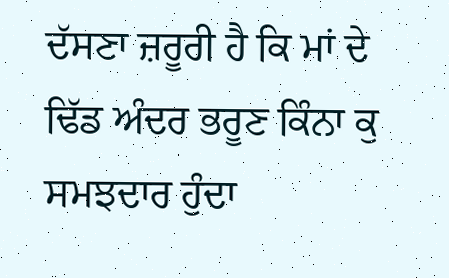ਦੱਸਣਾ ਜ਼ਰੂਰੀ ਹੈ ਕਿ ਮਾਂ ਦੇ ਢਿੱਡ ਅੰਦਰ ਭਰੂਣ ਕਿੰਨਾ ਕੁ ਸਮਝਦਾਰ ਹੁੰਦਾ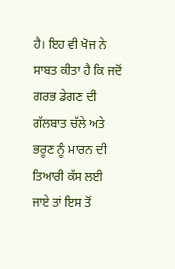ਹੈ। ਇਹ ਵੀ ਖੋਜ ਨੇ ਸਾਬਤ ਕੀਤਾ ਹੈ ਕਿ ਜਦੋਂ ਗਰਭ ਡੇਗਣ ਦੀ ਗੱਲਬਾਤ ਚੱਲੇ ਅਤੇ ਭਰੂਣ ਨੂੰ ਮਾਰਨ ਦੀ ਤਿਆਰੀ ਕੱਸ ਲਈ ਜਾਏ ਤਾਂ ਇਸ ਤੋਂ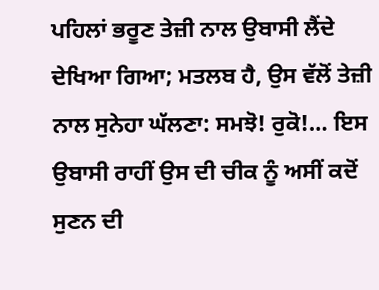ਪਹਿਲਾਂ ਭਰੂਣ ਤੇਜ਼ੀ ਨਾਲ ਉਬਾਸੀ ਲੈਂਦੇ ਦੇਖਿਆ ਗਿਆ; ਮਤਲਬ ਹੈ, ਉਸ ਵੱਲੋਂ ਤੇਜ਼ੀ ਨਾਲ ਸੁਨੇਹਾ ਘੱਲਣਾ: ਸਮਝੋ! ਰੁਕੋ!… ਇਸ ਉਬਾਸੀ ਰਾਹੀਂ ਉਸ ਦੀ ਚੀਕ ਨੂੰ ਅਸੀਂ ਕਦੋਂ ਸੁਣਨ ਦੀ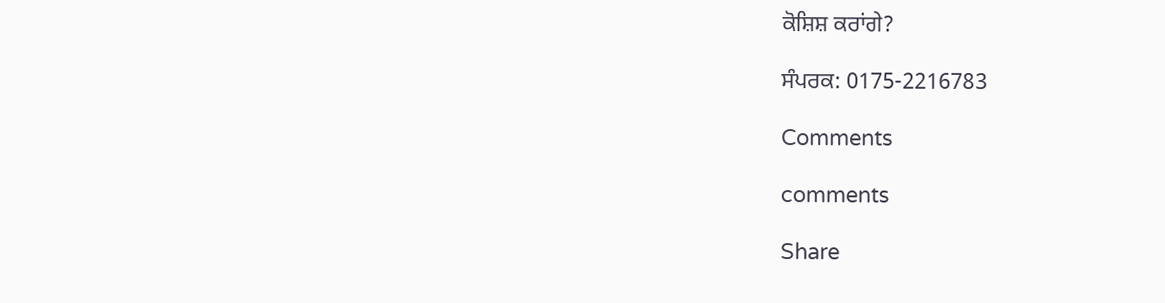ਕੋਸ਼ਿਸ਼ ਕਰਾਂਗੇ?

ਸੰਪਰਕ: 0175-2216783

Comments

comments

Share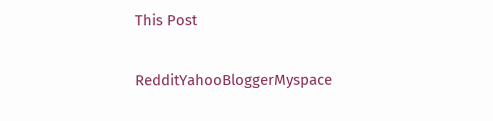This Post

RedditYahooBloggerMyspace